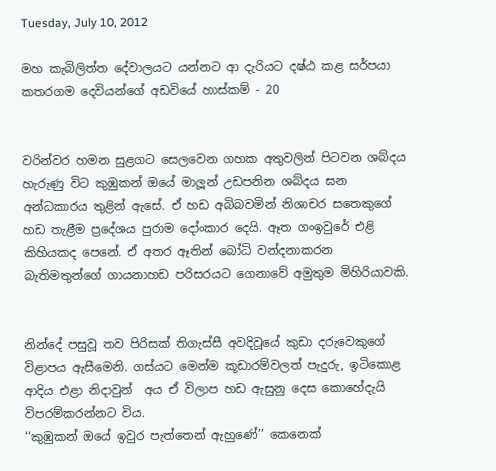Tuesday, July 10, 2012

මහ කැබිලිත්ත දේවාලයට යන්නට ආ දැරියට දෂ්ඨ කළ සර්පයා කතරගම දෙවියන්ගේ අඩවියේ හාස්කම් - 20


වරින්වර හමන සුළගට සෙලවෙන ගහක අතුවලින් පිටවන ශබ්දය හැරුණු විට කුඹුකන් ඔයේ මාලූන් උඩපනින ශබ්දය ඝන අන්ධකාරය තුළින් ඇසේ. ඒ හඩ අබිබවමින් නිශාචර සතෙකුගේ හඩ තැළීම ප්‍රදේශය පුරාම දෝංකාර දෙයි. ඈත ගංඉවුරේ එළි කිහියකද පෙනේ. ඒ අතර ඈතින් බෝධි වන්දනාකරන බැතිමතුන්ගේ ගායනාහඩ පරිසරයට ගෙනාවේ අමුතුම මිහිරියාවකි.


නින්දේ පසුවූ තව පිරිසක් තිගැස්සී අවදිවූයේ කුඩා දරුවෙකුගේ විළාපය ඇසීමෙනි. ගස්යට මෙන්ම කූඩාරම්වලත් පැදුරු, ඉටිකොළ ආදිය එළා නිදාවුන්  අය ඒ විලාප හඩ ඇසුනු දෙස කොහේදැයි විපරම්කරන්නට විය.
‘‘කුඹුකන් ඔයේ ඉවුර පැත්තෙන් ඇහුණේ’’ කෙනෙක්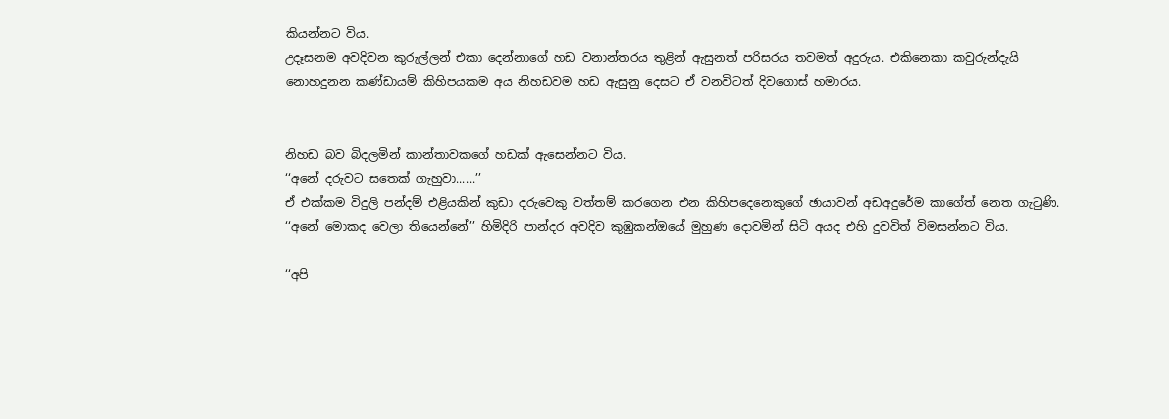කියන්නට විය.
උදෑසනම අවදිවන කුරුල්ලන් එකා දෙන්නාගේ හඩ වනාන්තරය තුළින් ඇසුනත් පරිසරය තවමත් අදුරුය. එකිනෙකා කවුරුන්දැයි නොහදුනන කණ්ඩායම් කිහිපයකම අය නිහඩවම හඩ ඇසුනු දෙසට ඒ වනවිටත් දිවගොස් හමාරය.


නිහඩ බව බිදලමින් කාන්තාවකගේ හඩක් ඇසෙන්නට විය.
‘‘අනේ දරුවට සතෙක් ගැහුවා......’’
ඒ එක්කම විදුලි පන්දම් එළියකින් කුඩා දරුවෙකු වත්තම් කරගෙන එන කිහිපදෙනෙකුගේ ඡායාවන් අඩඅදුරේම කාගේත් නෙත ගැටුණි.
‘‘අනේ මොකද වෙලා තියෙන්නේ’’ හිමිදිරි පාන්දර අවදිව කුඹුකන්ඔයේ මුහුණ දොවමින් සිටි අයද එහි දුවවිත් විමසන්නට විය.

‘‘අපි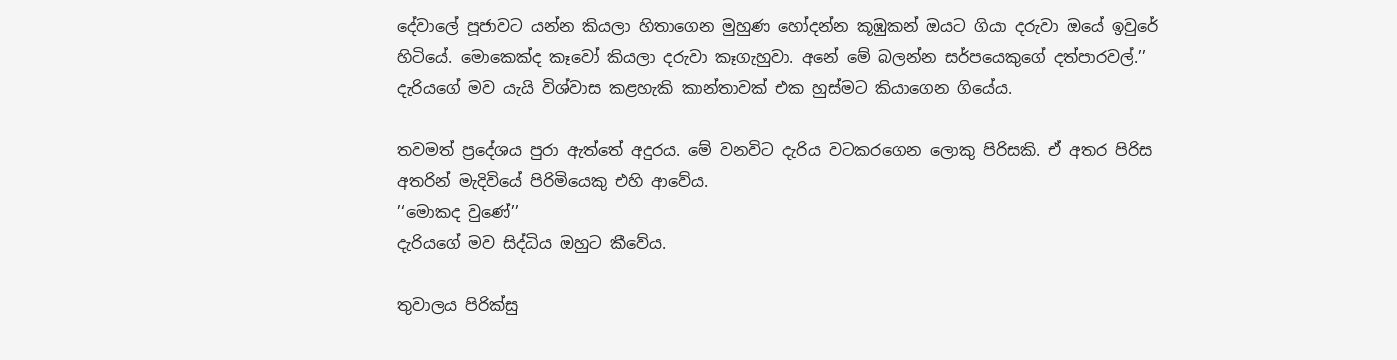දේවාලේ පූජාවට යන්න කියලා හිතාගෙන මුහුණ හෝදන්න කූඹුකන් ඔයට ගියා දරුවා ඔයේ ඉවුරේ හිටියේ. මොකෙක්ද කෑවෝ කියලා දරුවා කෑගැහුවා. අනේ මේ බලන්න සර්පයෙකුගේ දත්පාරවල්.’’ දැරියගේ මව යැයි විශ්වාස කළහැකි කාන්තාවක් එක හුස්මට කියාගෙන ගියේය.

තවමත් ප්‍රදේශය පුරා ඇත්තේ අදුරය. මේ වනවිට දැරිය වටකරගෙන ලොකු පිරිසකි. ඒ අතර පිරිස අතරින් මැදිවියේ පිරිමියෙකු එහි ආවේය.
’‘මොකද වුණේ’’
දැරියගේ මව සිද්ධිය ඔහුට කීවේය.

තුවාලය පිරික්සු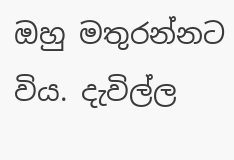ඔහු මතුරන්නට විය. දැවිල්ල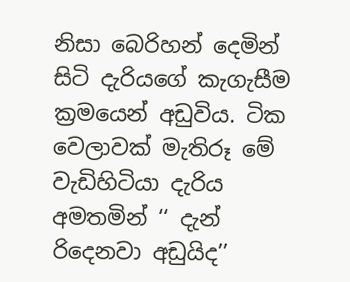නිසා බෙරිහන් දෙමින් සිටි දැරියගේ කැගැසීම ක්‍රමයෙන් අඩුවිය. ටික වෙලාවක් මැතිරූ මේ වැඩිහිටියා දැරිය අමතමින් ‘‘ දැන් රිදෙනවා අඩුයිද’’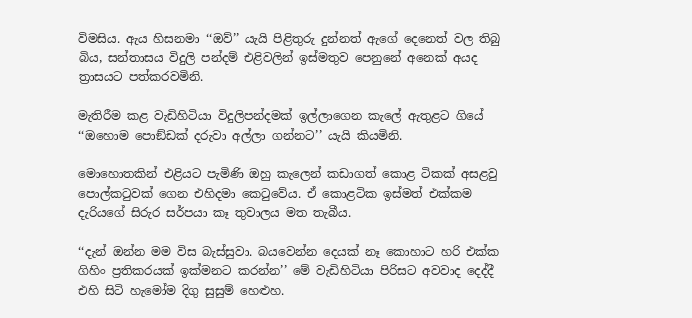විමසිය. ඇය හිසනමා ‘‘ඔව්’’ යැයි පිළිතුරු දුන්නත් ඇගේ දෙනෙත් වල තිබු බිය, සන්තාසය විදුලි පන්දම් එළිවලින් ඉස්මතුව පෙනුනේ අනෙක් අයද ත්‍රාසයට පත්කරවමිනි.

මැතිරීම කළ වැඩිහිටියා විදුලිපන්දමක් ඉල්ලාගෙන කැලේ ඇතුළට ගියේ ‘‘ඔහොම පොඞ්ඩක් දරුවා අල්ලා ගන්නට’’ යැයි කියමිනි.

මොහොතකින් එළියට පැමිණි ඔහු කැලෙන් කඩාගත් කොළ ටිකක් අසළවු පොල්කටුවක් ගෙන එහිදමා කෙටුවේය. ඒ කොළටික ඉස්මත් එක්කම දැරියගේ සිරුර සර්පයා කෑ තුවාලය මත තැබීය.

‘‘දැන් ඔන්න මම විස බැස්සුවා. බයවෙන්න දෙයක් නෑ කොහාට හරි එක්ක ගිහිං ප්‍රතිකරයක් ඉක්මනට කරන්න’’ මේ වැඩිහිටියා පිරිසට අවවාද දෙද්දී එහි සිටි හැමෝම දිගු සුසුම් හෙළුහ.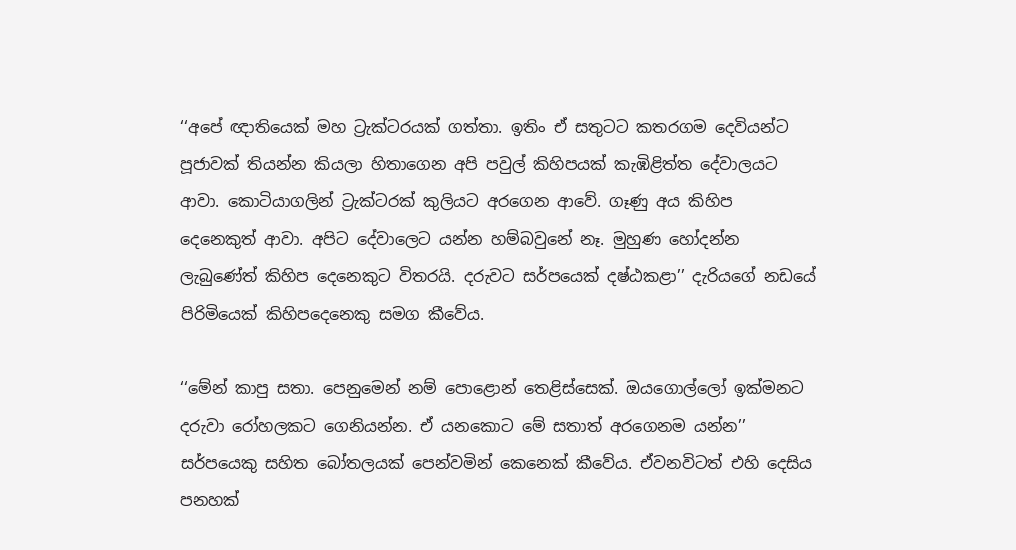‘‘අපේ ඥාතියෙක් මහ ට්‍රැක්ටරයක් ගත්තා. ඉතිං ඒ සතුටට කතරගම දෙවියන්ට පූජාවක් තියන්න කියලා හිතාගෙන අපි පවුල් කිහිපයක් කැඹිළිත්ත දේවාලයට ආවා. කොටියාගලින් ට්‍රැක්ටරක් කුලියට අරගෙන ආවේ. ගෑණු අය කිහිප දෙනෙකුත් ආවා. අපිට දේවාලෙට යන්න හම්බවුනේ නෑ. මුහුණ හෝදන්න ලැබුණේත් කිහිප දෙනෙකුට විතරයි. දරුවට සර්පයෙක් දෂ්ඨකළා’’ දැරියගේ නඩයේ පිරිමියෙක් කිහිපදෙනෙකු සමග කීවේය.

‘‘මේන් කාපු සතා. පෙනුමෙන් නම් පොළොන් තෙළිස්සෙක්. ඔයගොල්ලෝ ඉක්මනට දරුවා රෝහලකට ගෙනියන්න. ඒ යනකොට මේ සතාත් අරගෙනම යන්න’’ සර්පයෙකු සහිත බෝතලයක් පෙන්වමින් කෙනෙක් කීවේය. ඒවනවිටත් එහි දෙසිය පනහක්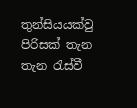තුන්සියයක්වු පිරිසක් තැන තැන රැස්වී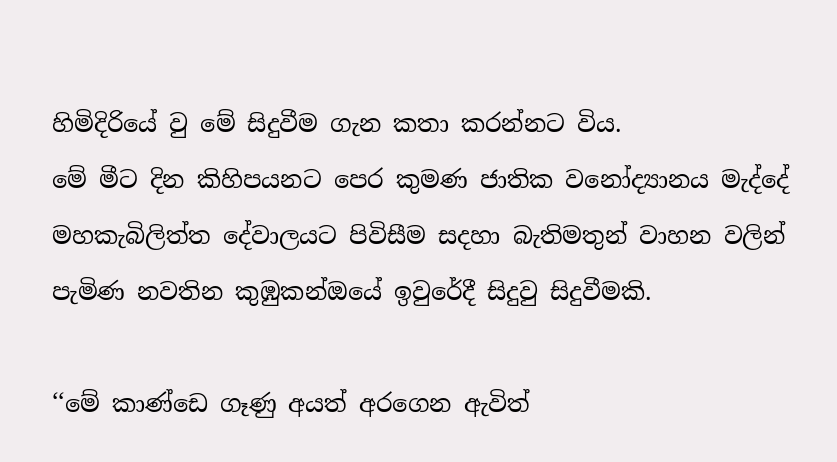හිමිදිරියේ වු මේ සිදුවීම ගැන කතා කරන්නට විය.
මේ මීට දින කිහිපයනට පෙර කුමණ ජාතික වනෝද්‍යානය මැද්දේ මහකැබිලිත්ත දේවාලයට පිවිසීම සදහා බැතිමතුන් වාහන වලින් පැමිණ නවතින කුඹුකන්ඔයේ ඉවුරේදී සිදුවු සිදුවීමකි.

‘‘මේ කාණ්ඩෙ ගෑණු අයත් අරගෙන ඇවිත්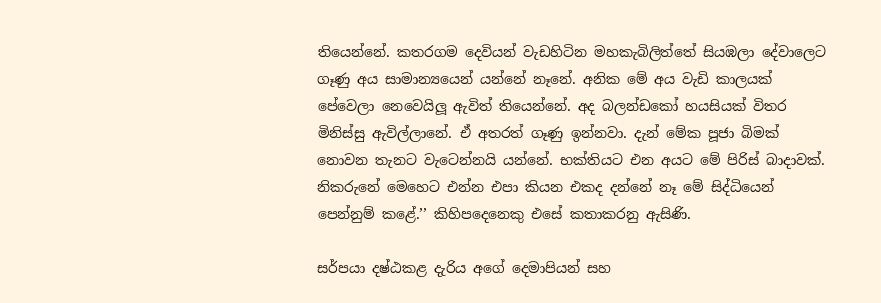තියෙන්නේ. කතරගම දෙවියන් වැඩහිටින මහකැබිලිත්තේ සියඹලා දේවාලෙට ගෑණු අය සාමාන්‍යයෙන් යන්නේ නෑනේ. අනික මේ අය වැඩි කාලයක් පේවෙලා නෙවෙයිලූ ඇවිත් තියෙන්නේ. අද බලන්ඩකෝ හයසියක් විතර මිනිස්සු ඇවිල්ලානේ. ඒ අතරත් ගෑණු ඉන්නවා. දැන් මේක පූජා බිමක් නොවන තැනට වැටෙන්නයි යන්නේ. භක්තියට එන අයට මේ පිරිස් බාදාවක්. නිකරුනේ මෙහෙට එන්න එපා කියන එකද දන්නේ නෑ මේ සිද්ධියෙන් පෙන්නුම් කළේ.’’ කිහිපදෙනෙකු එසේ කතාකරනු ඇසිණි.

සර්පයා දෂ්ඨකළ දැරිය අගේ දෙමාපියන් සහ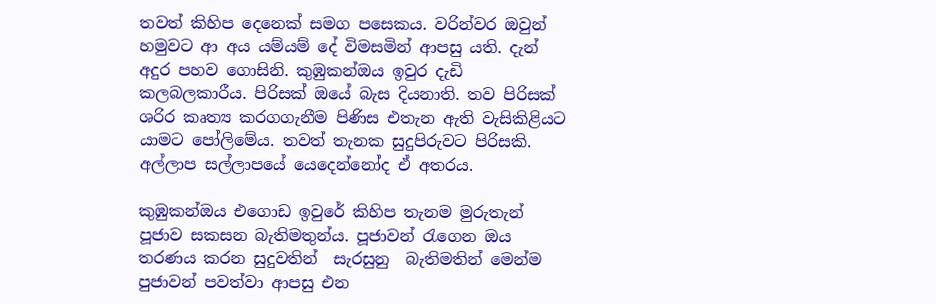තවත් කිහිප දෙනෙක් සමග පසෙකය. වරින්වර ඔවුන් හමුවට ආ අය යම්යම් දේ විමසමින් ආපසු යති. දැන් අදුර පහව ගොසිනි. කුඹුකන්ඔය ඉවුර දැඩි කලබලකාරීය. පිරිසක් ඔයේ බැස දියනාති. තව පිරිසක් ශරිර කෘත්‍ය කරගගැනීම පිණිස එතැන ඇති වැසිකිළියට යාමට පෝලිමේය. තවත් තැනක සුදුපිරුවට පිරිසකි. අල්ලාප සල්ලාපයේ යෙදෙන්නෝද ඒ අතරය.

කුඹුකන්ඔය එගොඩ ඉවුරේ කිහිප තැනම මුරුතැන් පූජාව සකසන බැතිමතුන්ය. පූජාවන් රැගෙන ඔය තරණය කරන සුදුවතින්  සැරසුනු  බැතිමතින් මෙන්ම පුජාවන් පවත්වා ආපසු එන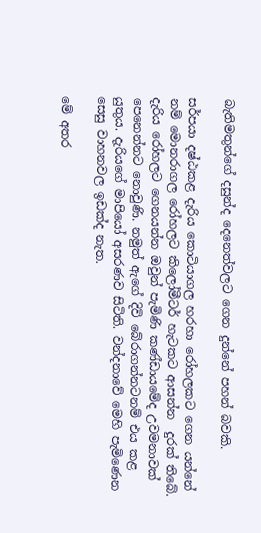බැතිමතුන්ගේ දසුන්ද දෙනෙත්වලට ගෙන දුන්නේ පහන් බවකි.

සර්පයා දෂ්ඨකළ දැරිය කොටියාගල හරහා රෝහලකට ගෙන යන්නේ නම් මොනරාගල රෝහලට කිලෝමීටර් හැටකට ආසන්න  දුරක් තිබේ. දැරිය රෝහලට ගෙනයන්න ඔවුන් පැමිණි කණ්ඩායමේද උවමනාවක් පෙනෙන්නට නොවුණි. නමුත් ඇගේ දිවි බේරාගන්නටනම් එය කළ යුතුය. දැරියගේ මාපියෝ අසරණව සිටිති. වන්දනාවේ මෙහි පැමිණෙන සෙසු වාහනවල ඉඩක්ද නැත.

මේ අතර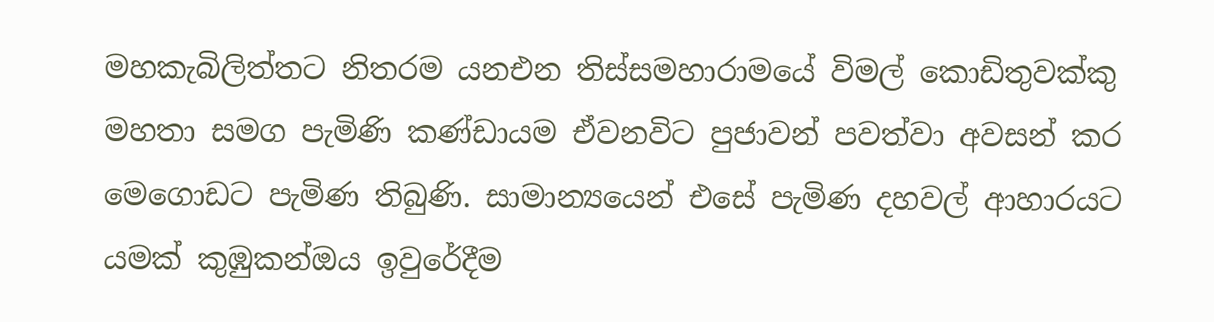මහකැබිලිත්තට නිතරම යනඑන තිස්සමහාරාමයේ විමල් කොඩිතුවක්කු මහතා සමග පැමිණි කණ්ඩායම ඒවනවිට පුජාවන් පවත්වා අවසන් කර මෙගොඩට පැමිණ තිබුණි. සාමාන්‍යයෙන් එසේ පැමිණ දහවල් ආහාරයට යමක් කුඹුකන්ඔය ඉවුරේදීම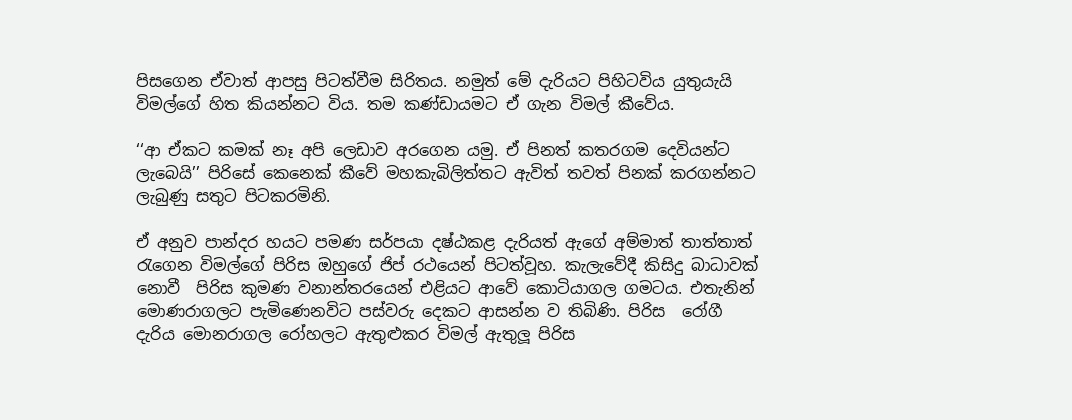පිසගෙන ඒවාත් ආපසු පිටත්වීම සිරිතය. නමුත් මේ දැරියට පිහිටවිය යුතුයැයි විමල්ගේ හිත කියන්නට විය. තම කණ්ඩායමට ඒ ගැන විමල් කීවේය.

‘‘ආ ඒකට කමක් නෑ අපි ලෙඩාව අරගෙන යමු. ඒ පිනත් කතරගම දෙවියන්ට ලැබෙයි’’ පිරිසේ කෙනෙක් කීවේ මහකැබිලිත්තට ඇවිත් තවත් පිනක් කරගන්නට ලැබුණු සතුට පිටකරමිනි.

ඒ අනුව පාන්දර හයට පමණ සර්පයා දෂ්ඨකළ දැරියත් ඇගේ අම්මාත් තාත්තාත් රැගෙන විමල්ගේ පිරිස ඔහුගේ ජිප් රථයෙන් පිටත්වූහ. කැලැවේදී කිසිදු බාධාවක් නොවී  පිරිස කුමණ වනාන්තරයෙන් එළියට ආවේ කොටියාගල ගමටය. එතැනින් මොණරාගලට පැමිණෙනවිට පස්වරු දෙකට ආසන්න ව තිබිණි. පිරිස  රෝගී දැරිය මොනරාගල රෝහලට ඇතුළුකර විමල් ඇතුලූ පිරිස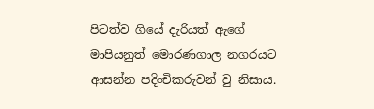පිටත්ව ගියේ දැරියත් ඇගේ මාපියනුත් මොරණගාල නගරයට ආසන්න පදිංචිකරුවන් වු නිසාය.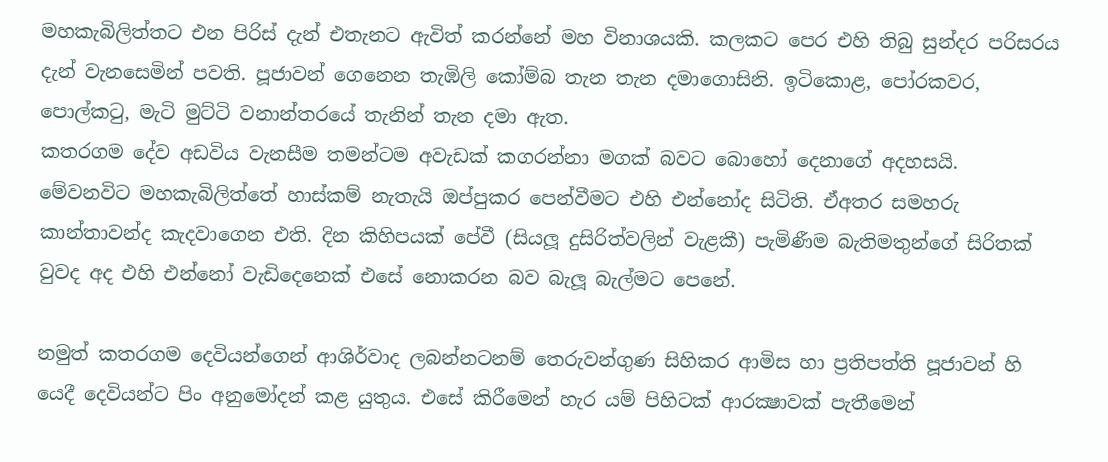මහකැබිලිත්තට එන පිරිස් දැන් එතැනට ඇවිත් කරන්නේ මහ විනාශයකි. කලකට පෙර එහි තිබු සුන්දර පරිසරය දැන් වැනසෙමින් පවති. පූජාවන් ගෙනෙන තැඹිලි කෝම්බ තැන තැන දමාගොසිනි. ඉටිකොළ, පෝරකවර, පොල්කටු, මැටි මුට්ටි වනාන්තරයේ තැනින් තැන දමා ඇත.
කතරගම දේව අඩවිය වැනසීම තමන්ටම අවැඩක් කගරන්නා මගක් බවට බොහෝ දෙනාගේ අදහසයි. මේවනවිට මහකැබිලිත්තේ හාස්කම් නැතැයි ඔප්පුකර පෙන්වීමට එහි එන්නෝද සිටිති. ඒඅතර සමහරු කාන්තාවන්ද කැදවාගෙන එති. දින කිහිපයක් පේවී (සියලූ දුසිරිත්වලින් වැළකී) පැමිණීම බැතිමතුන්ගේ සිරිතක් වුවද අද එහි එන්නෝ වැඩිදෙනෙක් එසේ නොකරන බව බැලූ බැල්මට පෙනේ.

නමුත් කතරගම දෙවියන්ගෙන් ආශිර්වාද ලබන්නටනම් තෙරුවන්ගුණ සිහිකර ආමිස හා ප්‍රතිපත්ති පූජාවන් හි යෙදී දෙවියන්ට පිං අනුමෝදන් කළ යුතුය. එසේ කිරීමෙන් හැර යම් පිහිටක් ආරක්‍ෂාවක් පැතීමෙන්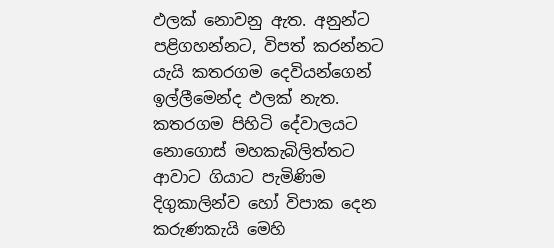ඵලක් නොවනු ඇත. අනුන්ට පළිගහන්නට, විපත් කරන්නට යැයි කතරගම දෙවියන්ගෙන් ඉල්ලීමෙන්ද ඵලක් නැත. කතරගම පිහිටි දේවාලයට නොගොස් මහකැබිලිත්තට ආවාට ගියාට පැමිණිම දිගුකාලින්ව හෝ විපාක දෙන කරුණකැයි මෙහි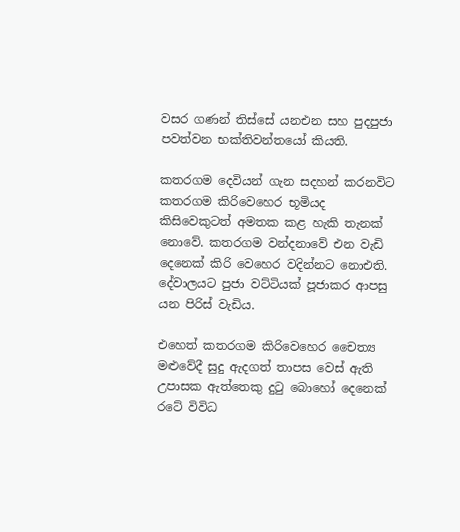වසර ගණන් තිස්සේ යනඑන සහ පුදපුජා පවත්වන භක්තිවන්තයෝ කියති.

කතරගම දෙවියන් ගැන සදහන් කරනවිට කතරගම කිරිවෙහෙර භූමියද කිසිවෙකුටත් අමතක කළ හැකි තැනක් නොවේ. කතරගම වන්දනාවේ එන වැඩි දෙනෙක් කිරි වෙහෙර වදින්නට නොඑති. දේවාලයට පුජා වට්ටියක් පූජාකර ආපසු යන පිරිස් වැඩිය.

එහෙත් කතරගම කිරිවෙහෙර චෛත්‍ය මළුවේදී සුදු ඇදගත් තාපස වෙස් ඇති උපාසක ඇත්තෙකු දුටු බොහෝ දෙනෙක් රටේ විවිධ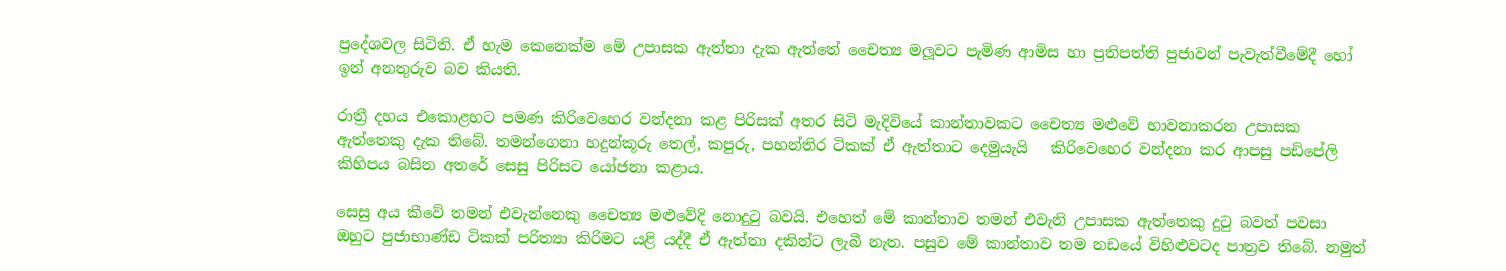ප්‍රදේශවල සිටිති. ඒ හැම කෙනෙක්ම මේ උපාසක ඇත්තා දැක ඇත්තේ චෛත්‍ය මලූවට පැමිණ ආමිස හා ප්‍රතිපත්ති පුජාවන් පැවැත්වීමේදී හෝ ඉන් අනතුරුව බව කියති.

රාත්‍රී දහය එකොළහට පමණ කිරිවෙහෙර වන්දනා කළ පිරිසක් අතර සිටි මැදිවියේ කාන්තාවකට චෛත්‍ය මළුවේ භාවනාකරන උපාසක ඇත්තෙකු දැක තිබේ. තමන්ගෙනා හදුන්කූරු තෙල්, කපුරු, පහන්තිර ටිකක් ඒ ඇත්තාට දෙමුයැයි   කිරිවෙහෙර වන්දනා කර ආපසු පඩිපේලි කිහිපය බසින අතරේ සෙසු පිරිසට යෝජනා කළාය.

සෙසු අය කීවේ තමන් එවැන්නෙකු චෛත්‍ය මළුවේදි නොදුටු බවයි. එහෙත් මේ කාන්තාව තමන් එවැනි උපාසක ඇත්තෙකු දුටු බවත් පවසා ඔහුට පුජාභාණ්ඩ ටිකක් පරිත්‍යා කිරිමට යළි යද්දී ඒ ඇත්තා දකින්ට ලැබී නැත. පසුව මේ කාන්තාව තම නඩයේ විහිළුවටද පාත්‍රව තිබේ. නමුත්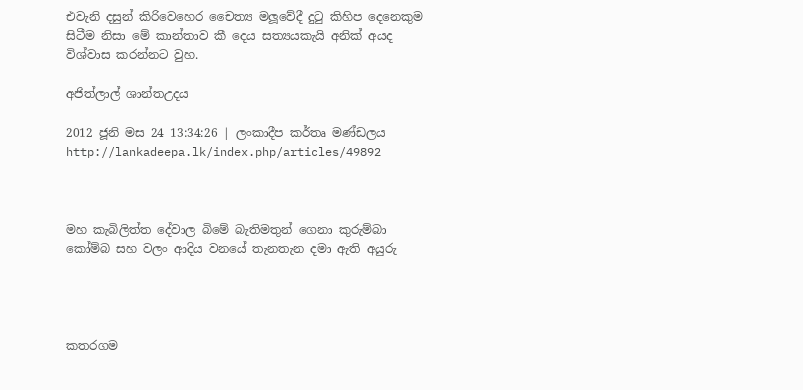එවැනි දසුන් කිරිවෙහෙර චෛත්‍ය මලූවේදී දුටු කිහිප දෙනෙකුම සිටීම නිසා මේ කාන්තාව කී දෙය සත්‍යයකැයි අනික් අයද විශ්වාස කරන්නට වුහ.

අජිත්ලාල් ශාන්තඋදය

2012 ජූනි මස 24 13:34:26 | ලංකාදීප කර්තෘ මණ්ඩලය
http://lankadeepa.lk/index.php/articles/49892



මහ කැබිලිත්ත දේවාල බිමේ බැතිමතුන් ගෙනා කුරුම්බා කෝම්බ සහ වලං ආදිය වනයේ තැනතැන දමා ඇති අයුරු




කතරගම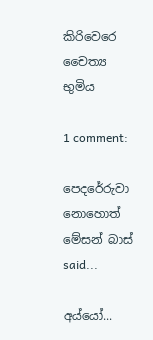කිරිවෙරෙ චෛත්‍ය භුමිය

1 comment:

පෙදරේරුවා නොහොත් මේසන් බාස් said...

අය්යෝ...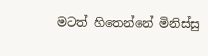මටත් හිතෙන්නේ මිනිස්සු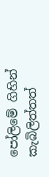පෝලිමේ ගිහින් කැබිලිත්තත්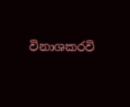විනාශකරවි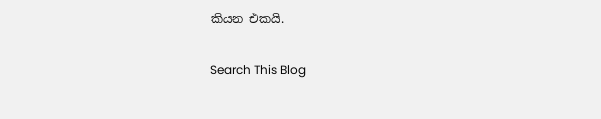කියන එකයි.

Search This Blog